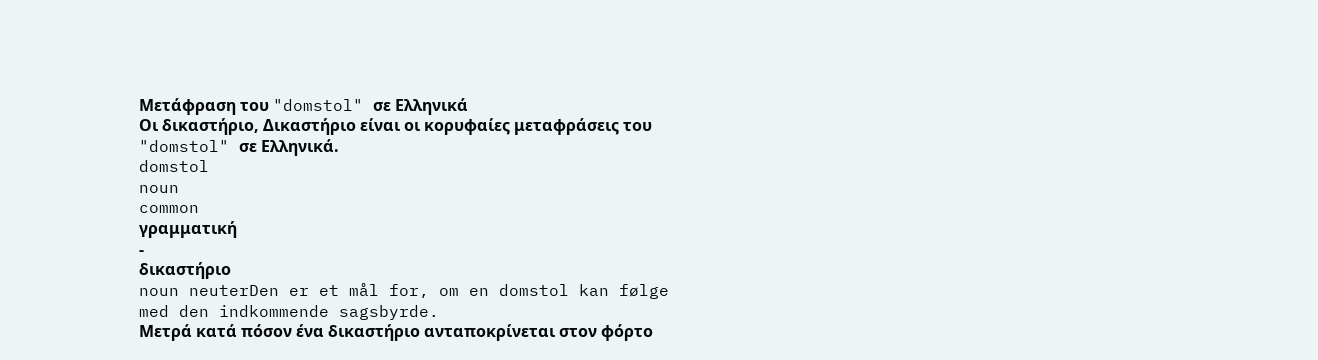Μετάφραση του "domstol" σε Ελληνικά
Οι δικαστήριο, Δικαστήριο είναι οι κορυφαίες μεταφράσεις του "domstol" σε Ελληνικά.
domstol
noun
common
γραμματική
-
δικαστήριο
noun neuterDen er et mål for, om en domstol kan følge med den indkommende sagsbyrde.
Μετρά κατά πόσον ένα δικαστήριο ανταποκρίνεται στον φόρτο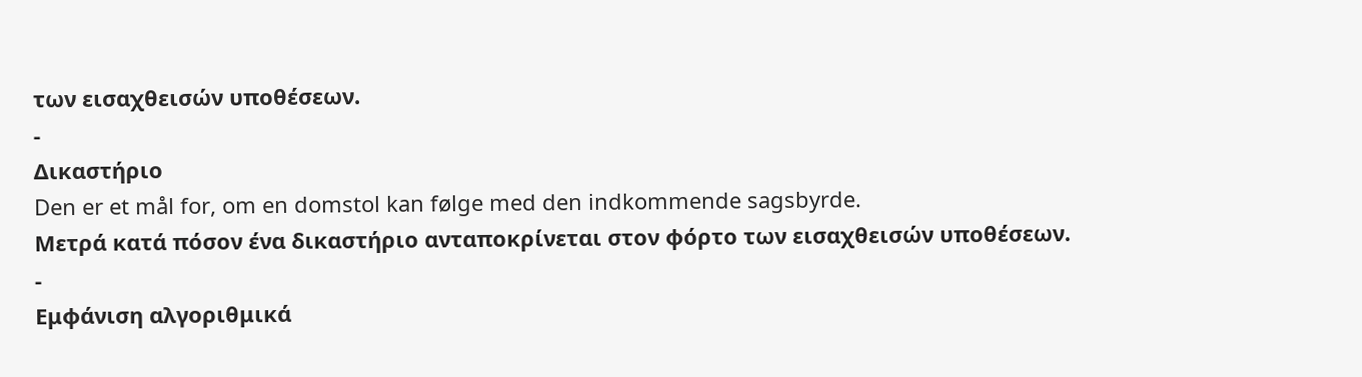των εισαχθεισών υποθέσεων.
-
Δικαστήριο
Den er et mål for, om en domstol kan følge med den indkommende sagsbyrde.
Μετρά κατά πόσον ένα δικαστήριο ανταποκρίνεται στον φόρτο των εισαχθεισών υποθέσεων.
-
Εμφάνιση αλγοριθμικά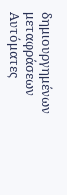δημιουργημένων μεταφράσεων
Αυτόματες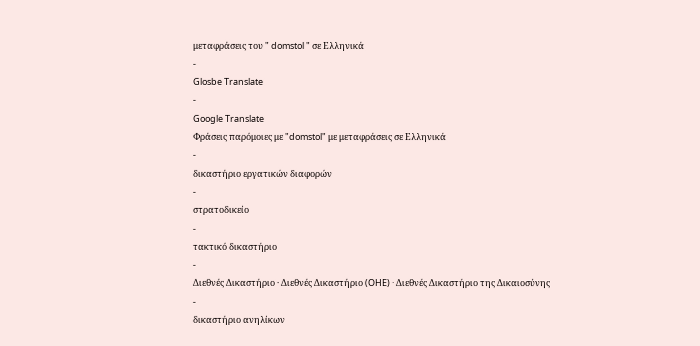μεταφράσεις του " domstol " σε Ελληνικά
-
Glosbe Translate
-
Google Translate
Φράσεις παρόμοιες με "domstol" με μεταφράσεις σε Ελληνικά
-
δικαστήριο εργατικών διαφορών
-
στρατοδικείο
-
τακτικό δικαστήριο
-
Διεθνές Δικαστήριο · Διεθνές Δικαστήριο (OHE) · Διεθνές Δικαστήριο της Δικαιοσύνης
-
δικαστήριο ανηλίκων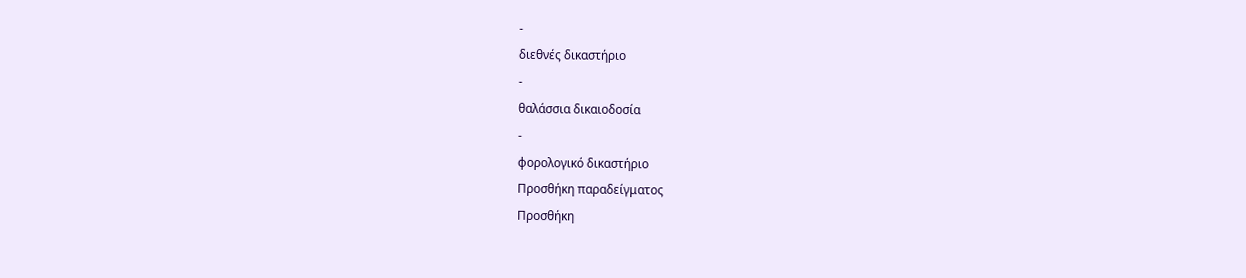-
διεθνές δικαστήριο
-
θαλάσσια δικαιοδοσία
-
φορολογικό δικαστήριο
Προσθήκη παραδείγματος
Προσθήκη